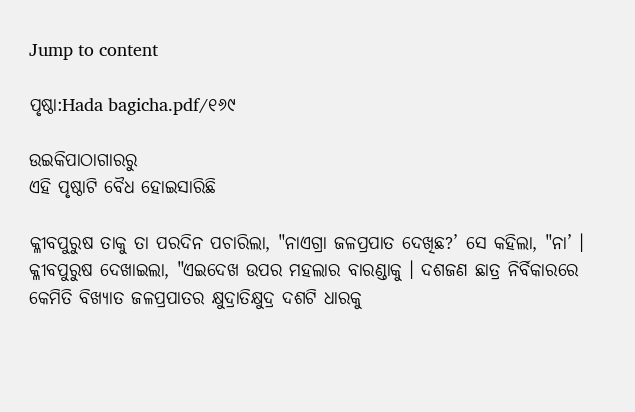Jump to content

ପୃଷ୍ଠା:Hada bagicha.pdf/୧୬୯

ଉଇକିପାଠାଗାର‌ରୁ
ଏହି ପୃଷ୍ଠାଟି ବୈଧ ହୋଇସାରିଛି

କ୍ଳୀବପୁରୁଷ ତାକୁ ତା ପରଦିନ ପଚାରିଲା, "ନାଏଗ୍ରା ଜଳପ୍ରପାତ ଦେଖିଛ?’ ସେ କହିଲା, "ନା’ । କ୍ଳୀବପୁରୁଷ ଦେଖାଇଲା, "ଏଇଦେଖ ଉପର ମହଲାର ବାରଣ୍ଡାକୁ । ଦଶଜଣ ଛାତ୍ର ନିର୍ବିକାରରେ କେମିତି ବିଖ୍ୟାତ ଜଳପ୍ରପାତର କ୍ଷୁଦ୍ରାତିକ୍ଷୁଦ୍ର ଦଶଟି ଧାରକୁ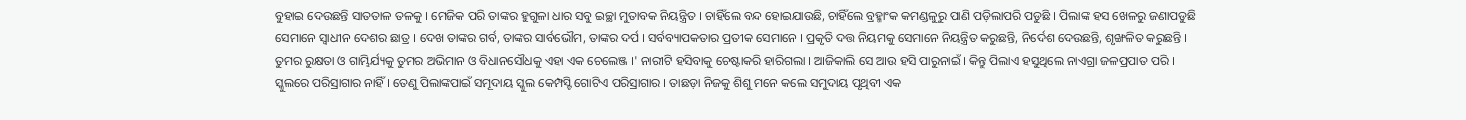ବୁହାଇ ଦେଉଛନ୍ତି ସାତତାଳ ତଳକୁ । ମେଜିକ ପରି ତାଙ୍କର ହୁଗୁଳା ଧାର ସବୁ ଇଚ୍ଛା ମୁତାବକ ନିୟନ୍ତ୍ରିତ । ଚାହିଁଲେ ବନ୍ଦ ହୋଇଯାଉଛି, ଚାହିଁଲେ ବ୍ରହ୍ମାଂକ କମଣ୍ଡଳୁରୁ ପାଣି ପଡ଼ିଲାପରି ପଡୁଛି । ପିଲାଙ୍କ ହସ ଖେଳରୁ ଜଣାପଡୁଛି ସେମାନେ ସ୍ୱାଧୀନ ଦେଶର ଛାତ୍ର । ଦେଖ ତାଙ୍କର ଗର୍ବ, ତାଙ୍କର ସାର୍ବଭୌମ, ତାଙ୍କର ଦର୍ପ । ସର୍ବବ୍ୟାପକତାର ପ୍ରତୀକ ସେମାନେ । ପ୍ରକୃତି ଦତ୍ତ ନିୟମକୁ ସେମାନେ ନିୟନ୍ତ୍ରିତ କରୁଛନ୍ତି, ନିର୍ଦେଶ ଦେଉଛନ୍ତି, ଶୃଙ୍ଖଳିତ କରୁଛନ୍ତି । ତୁମର ରୁକ୍ଷତା ଓ ଗାମ୍ଭିର୍ଯ୍ୟକୁ ତୁମର ଅଭିମାନ ଓ ବିଧାନସୌଧକୁ ଏହା ଏକ ଚେଲେଞ୍ଜ ।' ନାରୀଟି ହସିବାକୁ ଚେଷ୍ଟାକରି ହାରିଗଲା । ଆଜିକାଲି ସେ ଆଉ ହସି ପାରୁନାଇଁ । କିନ୍ତୁ ପିଲାଏ ହସୁଥିଲେ ନାଏଗ୍ରା ଜଳପ୍ରପାତ ପରି । ସ୍କୁଲରେ ପରିସ୍ରାଗାର ନାହିଁ । ତେଣୁ ପିଲାଙ୍କପାଇଁ ସମୂଦାୟ ସ୍କୁଲ କେମ୍ପସ୍ଟି ଗୋଟିଏ ପରିସ୍ରାଗାର । ତାଛଡ଼ା ନିଜକୁ ଶିଶୁ ମନେ କଲେ ସମୁଦାୟ ପୃଥିବୀ ଏକ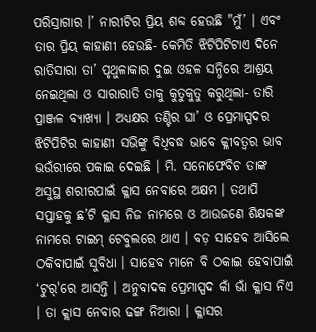ପରିସ୍ରାଗାର ।’ ନାରୀଟିର ପ୍ରିୟ ଶବ୍ଦ ହେଉଛି "ମୁଁ’ । ଏବଂ ତାର ପ୍ରିୟ କାହାଣୀ ହେଉଛି- କେମିତି ଝିଟିପିଟିଟାଏ ଦିନେ ରାତିସାରା ତା’ ପୃଥୁଳାକାର ଦୁଇ ଓହଳ ସନ୍ଧିରେ ଆଶ୍ରୟ ନେଇଥିଲା ଓ ସାରାରାତି ତାକୁ କୁତୁକୁତୁ କରୁଥିଲା- ତାରି ପ୍ରାଞ୍ଜଳ ବ୍ୟାଖ୍ୟା । ଅଧ୍ୟକ୍ଷର ତଣ୍ଟିର ଘା’ ଓ ପ୍ରେମାସ୍ପଦର ଝିଟିପିଟିର କାହାଣୀ ସଭିଙ୍କୁ ବିଧିବଦ୍ଧ ଭାବେ କ୍ଳୀବତ୍ୱର ଭାବ ଭଉଁରୀରେ ପକାଇ ଦେଇଛି । ମି. ସନୋଫେବିଚ ତାଙ୍କ ଅସୁସ୍ଥ ଶରୀରପାଇଁ କ୍ଳାସ ନେବାରେ ଅକ୍ଷମ । ତଥାପି ସପ୍ତାହକୁ ଛ’ଟି କ୍ଳାସ ନିଜ ନାମରେ ଓ ଆଉଜଣେ ଶିକ୍ଷକଙ୍କ ନାମରେ ଟାଇମ୍ ଟେବୁଲରେ ଥାଏ । ବଡ଼ ସାହେବ ଆସିଲେ ଠକିବାପାଇଁ ସୁବିଧା । ସାହେବ ମାନେ ବି ଠକାଇ ହେବାପାଇଁ ‘ଟୁର୍'ରେ ଆସନ୍ତି । ଅନୁବାଦକ ପ୍ରେମାସ୍ପଦ କାଁ ଭାଁ କ୍ଳାସ ନିଏ । ତା କ୍ଲାସ ନେବାର ଢଙ୍ଗ ନିଆରା । କ୍ଳାସର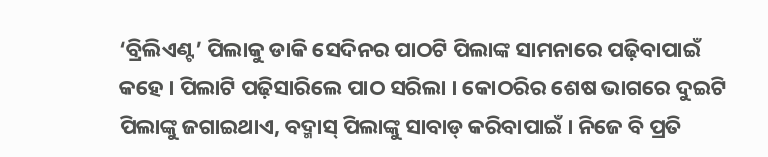‘ବ୍ରିଲିଏଣ୍ଟ’ ପିଲାକୁ ଡାକି ସେଦିନର ପାଠଟି ପିଲାଙ୍କ ସାମନାରେ ପଢ଼ିବାପାଇଁ କହେ । ପିଲାଟି ପଢ଼ିସାରିଲେ ପାଠ ସରିଲା । କୋଠରିର ଶେଷ ଭାଗରେ ଦୁଇଟି ପିଲାଙ୍କୁ ଜଗାଇଥାଏ, ବଦ୍ମାସ୍ ପିଲାଙ୍କୁ ସାବାଡ୍ କରିବାପାଇଁ । ନିଜେ ବି ପ୍ରତି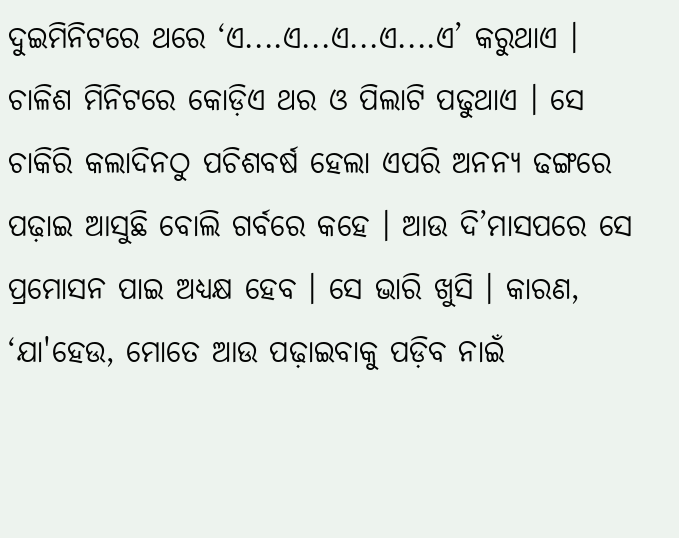ଦୁଇମିନିଟରେ ଥରେ ‘ଏ....ଏ...ଏ...ଏ....ଏ’ କରୁଥାଏ । ଚାଳିଶ ମିନିଟରେ କୋଡ଼ିଏ ଥର ଓ ପିଲାଟି ପଢୁଥାଏ । ସେ ଚାକିରି କଲାଦିନଠୁ ପଚିଶବର୍ଷ ହେଲା ଏପରି ଅନନ୍ୟ ଢଙ୍ଗରେ ପଢ଼ାଇ ଆସୁଛି ବୋଲି ଗର୍ବରେ କହେ । ଆଉ ଦି’ମାସପରେ ସେ ପ୍ରମୋସନ ପାଇ ଅଧ୍ୟକ୍ଷ ହେବ । ସେ ଭାରି ଖୁସି । କାରଣ, ‘ଯା'ହେଉ, ମୋତେ ଆଉ ପଢ଼ାଇବାକୁ ପଡ଼ିବ ନାଇଁ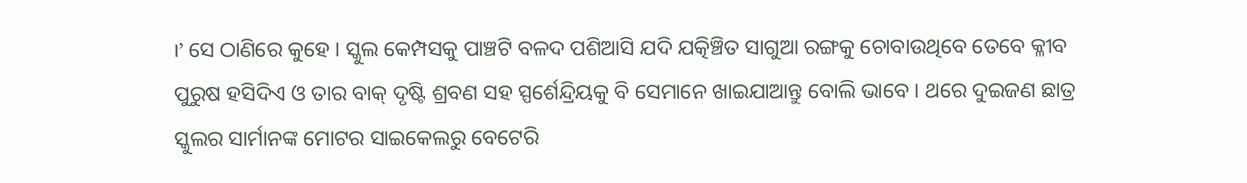।’ ସେ ଠାଣିରେ କୁହେ । ସ୍କୁଲ କେମ୍ପସକୁ ପାଞ୍ଚଟି ବଳଦ ପଶିଆସି ଯଦି ଯତ୍କିଞ୍ଚିତ ସାଗୁଆ ରଙ୍ଗକୁ ଚୋବାଉଥିବେ ତେବେ କ୍ଳୀବ ପୁରୁଷ ହସିଦିଏ ଓ ତାର ବାକ୍ ଦୃଷ୍ଟି ଶ୍ରବଣ ସହ ସ୍ପର୍ଶେନ୍ଦ୍ରିୟକୁ ବି ସେମାନେ ଖାଇଯାଆନ୍ତୁ ବୋଲି ଭାବେ । ଥରେ ଦୁଇଜଣ ଛାତ୍ର ସ୍କୁଲର ସାର୍ମାନଙ୍କ ମୋଟର ସାଇକେଲରୁ ବେଟେରି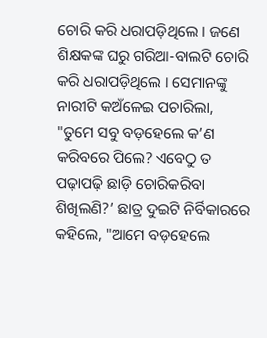ଚୋରି କରି ଧରାପଡ଼ିଥିଲେ । ଜଣେ ଶିକ୍ଷକଙ୍କ ଘରୁ ଗରିଆ-ବାଲଟି ଚୋରି କରି ଧରାପଡ଼ିଥିଲେ । ସେମାନଙ୍କୁ ନାରୀଟି କଅଁଳେଇ ପଚାରିଲା, "ତୁମେ ସବୁ ବଡ଼ହେଲେ କ’ଣ କରିବରେ ପିଲେ? ଏବେଠୁ ତ ପଢ଼ାପଢ଼ି ଛାଡ଼ି ଚୋରିକରିବା ଶିଖିଲଣି?’ ଛାତ୍ର ଦୁଇଟି ନିର୍ବିକାରରେ କହିଲେ, "ଆମେ ବଡ଼ହେଲେ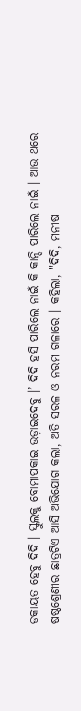ଡକାୟତ ହେବୁ ଦିଦି । ସ୍କୁଲକୁ ବୋମାପକାଇ ଉଡ଼ାଇଦେବୁ ।’ ଦିଦି ହସି ପାରିଲେ ନାଇଁ କି କାନ୍ଦି ପାରିଲେ ନାଇଁ । ଆଉ ଥରେ ଷଷ୍ଠଶ୍ରେଣୀର ଛାତ୍ରଟିଏ ଆସି ଅଭିଯୋଗ କଲା, ଅତି ସରଳ ଓ ନରମ ଗଳାରେ । କହିଲା, "ଦିଦି, ମନୀଷ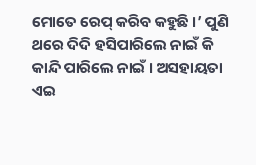ମୋତେ ରେପ୍ କରିବ କହୁଛି ।’ ପୁଣି ଥରେ ଦିଦି ହସିପାରିଲେ ନାଇଁ କି କାନ୍ଦି ପାରିଲେ ନାଇଁ । ଅସହାୟତା ଏଇ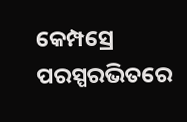କେମ୍ପସ୍ରେ ପରସ୍ପରଭିତରେ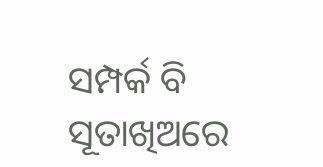ସମ୍ପର୍କ ବି ସୂତାଖିଅରେ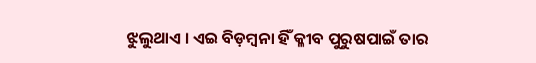ଝୁଲୁଥାଏ । ଏଇ ବିଡ଼ମ୍ବନା ହିଁ କ୍ଳୀବ ପୁରୁଷପାଇଁ ତାର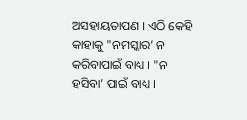ଅସହାୟତାପଣ । ଏଠି କେହି କାହାକୁ "ନମସ୍କାର’ ନ କରିବାପାଇଁ ବାଧ୍ୟ । "ନ ହସିବା’ ପାଇଁ ବାଧ୍ୟ ।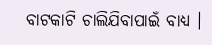ବାଟକାଟି ଚାଲିଯିବାପାଇଁ ବାଧ୍ୟ ।